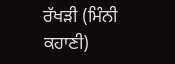ਰੱਖੜੀ (ਮਿੰਨੀ ਕਹਾਣੀ)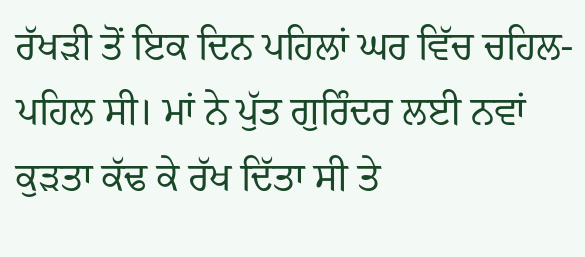ਰੱਖੜੀ ਤੋਂ ਇਕ ਦਿਨ ਪਹਿਲਾਂ ਘਰ ਵਿੱਚ ਚਹਿਲ-ਪਹਿਲ ਸੀ। ਮਾਂ ਨੇ ਪੁੱਤ ਗੁਰਿੰਦਰ ਲਈ ਨਵਾਂ ਕੁੜਤਾ ਕੱਢ ਕੇ ਰੱਖ ਦਿੱਤਾ ਸੀ ਤੇ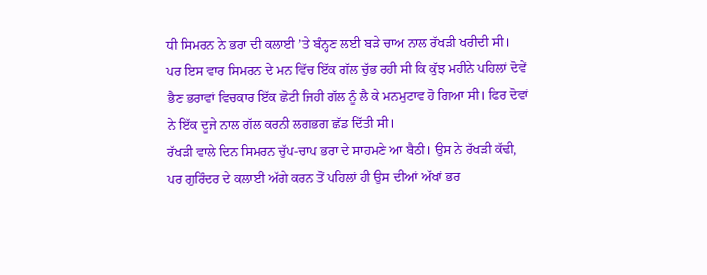ਧੀ ਸਿਮਰਨ ਨੇ ਭਰਾ ਦੀ ਕਲਾਈ ’ਤੇ ਬੰਨ੍ਹਣ ਲਈ ਬੜੇ ਚਾਅ ਨਾਲ ਰੱਖੜੀ ਖਰੀਦੀ ਸੀ।
ਪਰ ਇਸ ਵਾਰ ਸਿਮਰਨ ਦੇ ਮਨ ਵਿੱਚ ਇੱਕ ਗੱਲ ਚੁੱਭ ਰਹੀ ਸੀ ਕਿ ਕੁੱਝ ਮਹੀਨੇ ਪਹਿਲਾਂ ਦੋਵੇਂ ਭੈਣ ਭਰਾਵਾਂ ਵਿਚਕਾਰ ਇੱਕ ਛੋਟੀ ਜਿਹੀ ਗੱਲ ਨੂੰ ਲੈ ਕੇ ਮਨਮੁਟਾਵ ਹੋ ਗਿਆ ਸੀ। ਫਿਰ ਦੋਵਾਂ ਨੇ ਇੱਕ ਦੂਜੇ ਨਾਲ ਗੱਲ ਕਰਨੀ ਲਗਭਗ ਛੱਡ ਦਿੱਤੀ ਸੀ।
ਰੱਖੜੀ ਵਾਲੇ ਦਿਨ ਸਿਮਰਨ ਚੁੱਪ-ਚਾਪ ਭਰਾ ਦੇ ਸਾਹਮਣੇ ਆ ਬੈਠੀ। ਉਸ ਨੇ ਰੱਖੜੀ ਕੱਢੀ, ਪਰ ਗੁਰਿੰਦਰ ਦੇ ਕਲਾਈ ਅੱਗੇ ਕਰਨ ਤੋਂ ਪਹਿਲਾਂ ਹੀ ਉਸ ਦੀਆਂ ਅੱਖਾਂ ਭਰ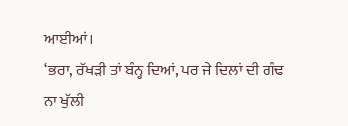ਆਈਆਂ।
‘ਭਰਾ, ਰੱਖੜੀ ਤਾਂ ਬੰਨ੍ਹ ਦਿਆਂ, ਪਰ ਜੇ ਦਿਲਾਂ ਦੀ ਗੰਢ ਨਾ ਖੁੱਲੀ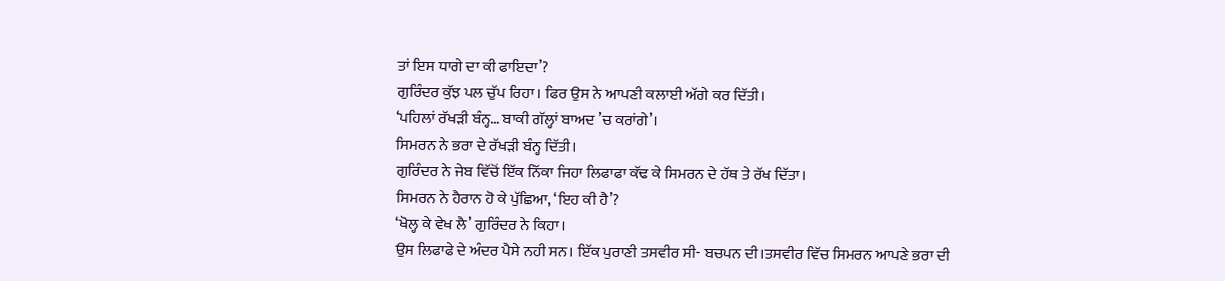ਤਾਂ ਇਸ ਧਾਗੇ ਦਾ ਕੀ ਫਾਇਦਾ’?
ਗੁਰਿੰਦਰ ਕੁੱਝ ਪਲ ਚੁੱਪ ਰਿਹਾ। ਫਿਰ ਉਸ ਨੇ ਆਪਣੀ ਕਲਾਈ ਅੱਗੇ ਕਰ ਦਿੱਤੀ।
‘ਪਹਿਲਾਂ ਰੱਖੜੀ ਬੰਨ੍ਹ… ਬਾਕੀ ਗੱਲ੍ਹਾਂ ਬਾਅਦ ’ਚ ਕਰਾਂਗੇ’।
ਸਿਮਰਨ ਨੇ ਭਰਾ ਦੇ ਰੱਖੜੀ ਬੰਨ੍ਹ ਦਿੱਤੀ।
ਗੁਰਿੰਦਰ ਨੇ ਜੇਬ ਵਿੱਚੋਂ ਇੱਕ ਨਿੱਕਾ ਜਿਹਾ ਲਿਫਾਫਾ ਕੱਢ ਕੇ ਸਿਮਰਨ ਦੇ ਹੱਥ ਤੇ ਰੱਖ ਦਿੱਤਾ।
ਸਿਮਰਨ ਨੇ ਹੈਰਾਨ ਹੋ ਕੇ ਪੁੱਛਿਆ, ‘ਇਹ ਕੀ ਹੈ’?
‘ਖੋਲ੍ਹ ਕੇ ਵੇਖ ਲੈ’ ਗੁਰਿੰਦਰ ਨੇ ਕਿਹਾ।
ਉਸ ਲਿਫਾਫੇ ਦੇ ਅੰਦਰ ਪੈਸੇ ਨਹੀ ਸਨ। ਇੱਕ ਪੁਰਾਣੀ ਤਸਵੀਰ ਸੀ- ਬਚਪਨ ਦੀ।ਤਸਵੀਰ ਵਿੱਚ ਸਿਮਰਨ ਆਪਣੇ ਭਰਾ ਦੀ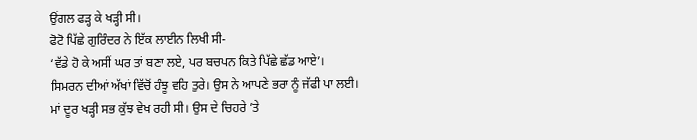ਉਂਗਲ ਫੜ੍ਹ ਕੇ ਖੜ੍ਹੀ ਸੀ।
ਫੋਟੋ ਪਿੱਛੇ ਗੁਰਿੰਦਰ ਨੇ ਇੱਕ ਲਾਈਨ ਲਿਖੀ ਸੀ-
‘ਵੱਡੇ ਹੋ ਕੇ ਅਸੀਂ ਘਰ ਤਾਂ ਬਣਾ ਲਏ, ਪਰ ਬਚਪਨ ਕਿਤੇ ਪਿੱਛੇ ਛੱਡ ਆਏ’।
ਸਿਮਰਨ ਦੀਆਂ ਅੱਖਾਂ ਵਿੱਚੋਂ ਹੰਝੂ ਵਹਿ ਤੁਰੇ। ਉਸ ਨੇ ਆਪਣੇ ਭਰਾ ਨੂੰ ਜੱਫੀ ਪਾ ਲਈ।
ਮਾਂ ਦੂਰ ਖੜ੍ਹੀ ਸਭ ਕੁੱਝ ਵੇਖ ਰਹੀ ਸੀ। ਉਸ ਦੇ ਚਿਹਰੇ ’ਤੇ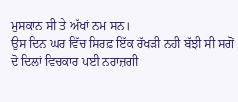ਮੁਸਕਾਨ ਸੀ ਤੇ ਅੱਖਾਂ ਨਮ ਸਨ।
ਉਸ ਦਿਨ ਘਰ ਵਿੱਚ ਸਿਰਫ਼ ਇੱਕ ਰੱਖੜੀ ਨਹੀ ਬੱਝੀ ਸੀ ਸਗੋਂ ਦੋ ਦਿਲਾਂ ਵਿਚਕਾਰ ਪਈ ਨਰਾਜ਼ਗੀ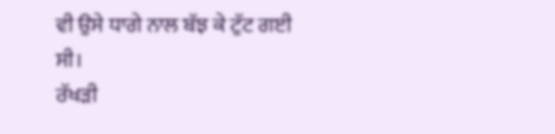ਵੀ ਉਸੇ ਧਾਗੇ ਨਾਲ ਬੱਝ ਕੇ ਟੁੱਟ ਗਈ ਸੀ।
ਰੱਖੜੀ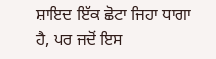ਸ਼ਾਇਦ ਇੱਕ ਛੋਟਾ ਜਿਹਾ ਧਾਗਾ ਹੈ, ਪਰ ਜਦੋਂ ਇਸ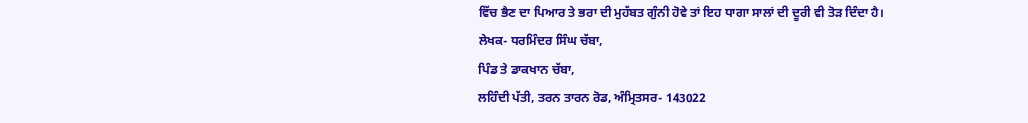ਵਿੱਚ ਭੈਣ ਦਾ ਪਿਆਰ ਤੇ ਭਰਾ ਦੀ ਮੁਹੱਬਤ ਗੁੰਨੀ ਹੋਵੇ ਤਾਂ ਇਹ ਧਾਗਾ ਸਾਲਾਂ ਦੀ ਦੂਰੀ ਵੀ ਤੋੜ ਦਿੰਦਾ ਹੈ।
ਲੇਖਕ- ਧਰਮਿੰਦਰ ਸਿੰਘ ਚੱਬਾ,
ਪਿੰਡ ਤੇ ਡਾਕਖਾਨ ਚੱਬਾ,
ਲਹਿੰਦੀ ਪੱਤੀ, ਤਰਨ ਤਾਰਨ ਰੋਡ, ਅੰਮ੍ਰਿਤਸਰ- 143022